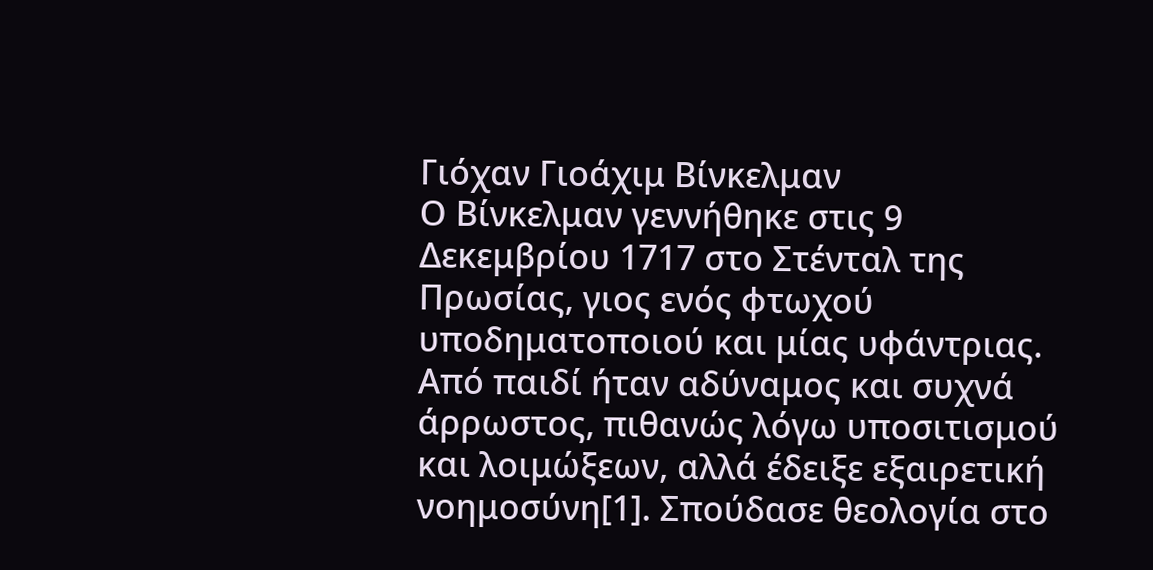Γιόχαν Γιοάχιμ Βίνκελμαν
Ο Βίνκελμαν γεννήθηκε στις 9 Δεκεμβρίου 1717 στο Στένταλ της Πρωσίας, γιος ενός φτωχού υποδηματοποιού και μίας υφάντριας. Από παιδί ήταν αδύναμος και συχνά άρρωστος, πιθανώς λόγω υποσιτισμού και λοιμώξεων, αλλά έδειξε εξαιρετική νοημοσύνη[1]. Σπούδασε θεολογία στο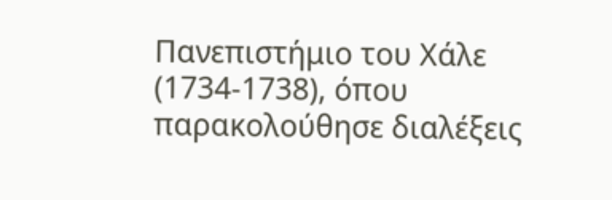Πανεπιστήμιο του Χάλε (1734-1738), όπου παρακολούθησε διαλέξεις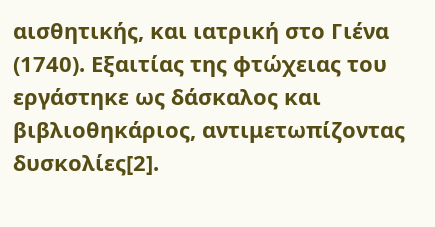αισθητικής, και ιατρική στο Γιένα (1740). Εξαιτίας της φτώχειας του εργάστηκε ως δάσκαλος και βιβλιοθηκάριος, αντιμετωπίζοντας δυσκολίες[2].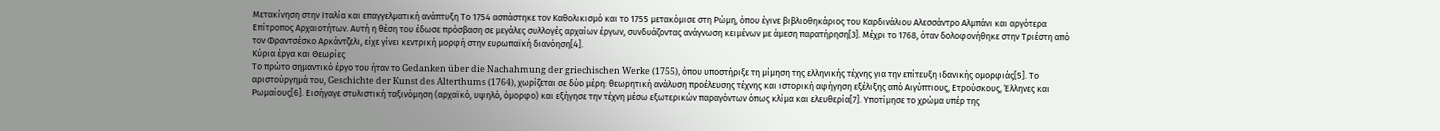Μετακίνηση στην Ιταλία και επαγγελματική ανάπτυξη Το 1754 ασπάστηκε τον Καθολικισμό και το 1755 μετακόμισε στη Ρώμη, όπου έγινε βιβλιοθηκάριος του Καρδινάλιου Αλεσσάντρο Αλμπάνι και αργότερα Επίτροπος Αρχαιοτήτων. Αυτή η θέση του έδωσε πρόσβαση σε μεγάλες συλλογές αρχαίων έργων, συνδυάζοντας ανάγνωση κειμένων με άμεση παρατήρηση[3]. Μέχρι το 1768, όταν δολοφονήθηκε στην Τριέστη από τον Φραντσέσκο Αρκάντζελι, είχε γίνει κεντρική μορφή στην ευρωπαϊκή διανόηση[4].
Κύρια έργα και Θεωρίες
Το πρώτο σημαντικό έργο του ήταν το Gedanken über die Nachahmung der griechischen Werke (1755), όπου υποστήριξε τη μίμηση της ελληνικής τέχνης για την επίτευξη ιδανικής ομορφιάς[5]. Το αριστούργημά του, Geschichte der Kunst des Alterthums (1764), χωρίζεται σε δύο μέρη: θεωρητική ανάλυση προέλευσης τέχνης και ιστορική αφήγηση εξέλιξης από Αιγύπτιους, Ετρούσκους, Έλληνες και Ρωμαίους[6]. Εισήγαγε στυλιστική ταξινόμηση (αρχαϊκό, υψηλό, όμορφο) και εξήγησε την τέχνη μέσω εξωτερικών παραγόντων όπως κλίμα και ελευθερία[7]. Υποτίμησε το χρώμα υπέρ της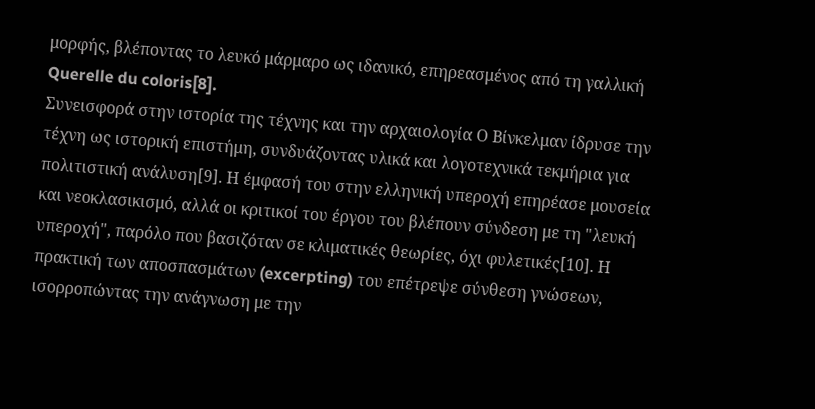μορφής, βλέποντας το λευκό μάρμαρο ως ιδανικό, επηρεασμένος από τη γαλλική Querelle du coloris[8].
Συνεισφορά στην ιστορία της τέχνης και την αρχαιολογία Ο Βίνκελμαν ίδρυσε την τέχνη ως ιστορική επιστήμη, συνδυάζοντας υλικά και λογοτεχνικά τεκμήρια για πολιτιστική ανάλυση[9]. Η έμφασή του στην ελληνική υπεροχή επηρέασε μουσεία και νεοκλασικισμό, αλλά οι κριτικοί του έργου του βλέπουν σύνδεση με τη "λευκή υπεροχή", παρόλο που βασιζόταν σε κλιματικές θεωρίες, όχι φυλετικές[10]. Η πρακτική των αποσπασμάτων (excerpting) του επέτρεψε σύνθεση γνώσεων, ισορροπώντας την ανάγνωση με την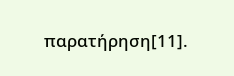παρατήρηση[11].